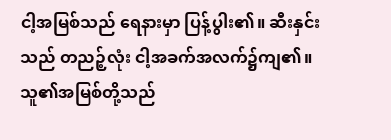ငါ့အမြစ်သည် ရေနားမှာ ပြန့်ပွါး၏။ ဆီးနှင်း သည် တညဉ့်လုံး ငါ့အခက်အလက်၌ကျ၏။
သူ၏အမြစ်တို့သည်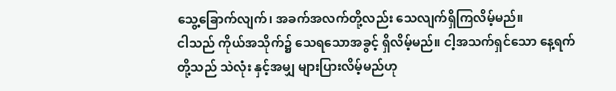သွေ့ခြောက်လျက်၊ အခက်အလက်တို့လည်း သေလျက်ရှိကြလိမ့်မည်။
ငါသည် ကိုယ်အသိုက်၌ သေရသောအခွင့် ရှိလိမ့်မည်။ ငါ့အသက်ရှင်သော နေ့ရက်တို့သည် သဲလုံး နှင့်အမျှ များပြားလိမ့်မည်ဟု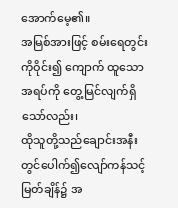အောက်မေ့၏။
အမြစ်အားဖြင့် စမ်းရေတွင်းကိုဝိုင်း၍ ကျောက် ထူသောအရပ်ကို တွေ့မြင်လျက်ရှိသော်လည်း၊
ထိုသူတို့သည်ချောင်းအနီးတွင်ပေါက်၍လျော်ကန်သင့်မြတ်ချိန်၌ အ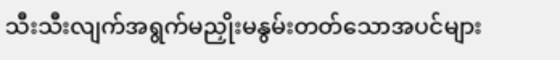သီးသီးလျက်အရွက်မညှိုးမနွမ်းတတ်သောအပင်များ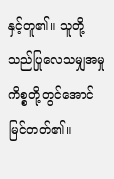နှင့်တူ၏။ သူတို့သည်ပြုလေသမျှအမှုကိစ္စတို့တွင်အောင်မြင်တတ်၏။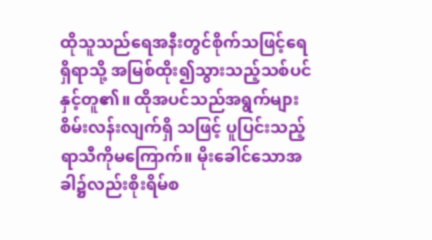ထိုသူသည်ရေအနီးတွင်စိုက်သဖြင့်ရေရှိရာသို့ အမြစ်ထိုး၍သွားသည့်သစ်ပင်နှင့်တူ၏။ ထိုအပင်သည်အရွက်များစိမ်းလန်းလျက်ရှိ သဖြင့် ပူပြင်းသည့်ရာသီကိုမကြောက်။ မိုးခေါင်သောအခါ၌လည်းစိုးရိမ်စ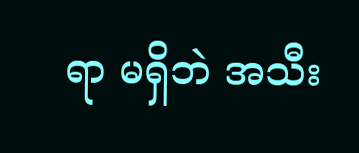ရာ မရှိဘဲ အသီး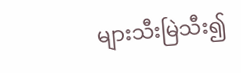များသီးမြဲသီး၍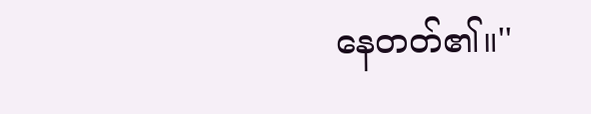နေတတ်၏။''